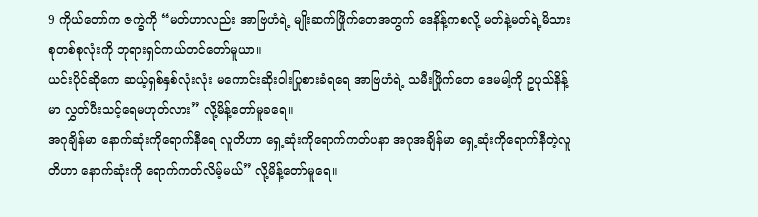9 ကိုယ်တော်က ဇက္ခဲကို “မတ်ဟာလည်း အာဗြဟံရဲ့ မျိုးဆက်ဖြိုက်တေအတွက် ဒေနိန့်ကစလို့ မတ်နဲ့မတ်ရဲ့မိသားစုတစ်စုလုံးကို ဘုရားရှင်ကယ်တင်တော်မူယာ။
ယင်းပိုင်ဆိုကေ ဆယ့်ရှစ်နှစ်လုံးလုံး မကောင်းဆိုးဝါးပြုစားခံရရေ အာဗြဟံရဲ့ သမီးဖြိုက်တေ ဒေမမါ့ကို ဥပုသ်နိန့်မာ လွှတ်ပီးသင့်ရေမဟုတ်လား” လို့မိန့်တော်မူခရေ။
အဂုချိန်မာ နောက်ဆုံးကိုရောက်နီရေ လူတိဟာ ရှေ့ဆုံးကိုရောက်ကတ်ပနာ အဂုအချိန်မာ ရှေ့ဆုံးကိုရောက်နီတဲ့လူတိဟာ နောက်ဆုံးကို ရောက်ကတ်လိမ့်မယ်” လို့မိန့်တော်မူရေ။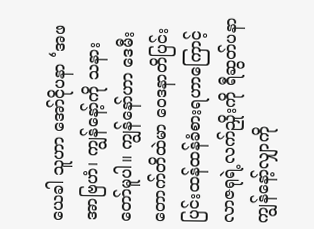ယေခါ သူဟာ အော်ငိုပနာ ‘အဖအာဗြဟံ၊ ကျွန်နော့်ကို သနားတော်မူပါ။ ကျွန်နော်ဟာ ဒေမီးတောက်တိထဲမာ ဝေဒနာတိပြင်းပြင်းထန်ထန်ခံစားရဟာကြောင့် လာဇရုရဲ့လက်ညှိုးကို ရီဆွတ်ပနာ ကျွန်နော့်လျှာကို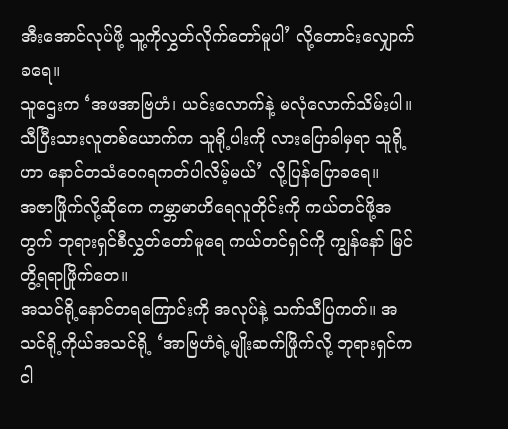အီးအောင်လုပ်ဖို့ သူ့ကိုလွှတ်လိုက်တော်မူပါ’ လို့တောင်းလျှောက်ခရေ။
သူဌေးက ‘အဖအာဗြဟံ၊ ယင်းလောက်နဲ့ မလုံလောက်သိမ်းပါ။ သီပြီးသားလူတစ်ယောက်က သူရို့ပါးကို လားပြောခါမှရာ သူရို့ဟာ နောင်တသံဝေဂရကတ်ပါလိမ့်မယ်’ လို့ပြန်ပြောခရေ။
အဇာဖြိုက်လို့ဆိုကေ ကမ္ဘာမာဟိရေလူတိုင်းကို ကယ်တင်ဖို့အတွက် ဘုရားရှင်စီလွှတ်တော်မူရေ ကယ်တင်ရှင်ကို ကျွန်နော် မြင်တွိ့ရရာဖြိုက်တေ။
အသင်ရို့နောင်တရကြောင်းကို အလုပ်နဲ့ သက်သီပြကတ်။ အသင်ရို့ကိုယ်အသင်ရို့ ‘အာဗြဟံရဲ့မျိုးဆက်ဖြိုက်လို့ ဘုရားရှင်က ငါ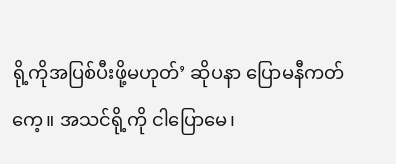ရို့ကိုအပြစ်ပီးဖို့မဟုတ်’ ဆိုပနာ ပြောမနီကတ်ကေ့။ အသင်ရို့ကို ငါပြောမေ၊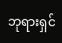ဘုရားရှင်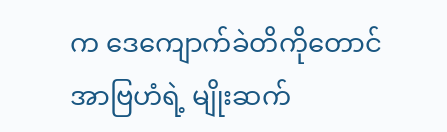က ဒေကျောက်ခဲတိကိုတောင် အာဗြဟံရဲ့ မျိုးဆက်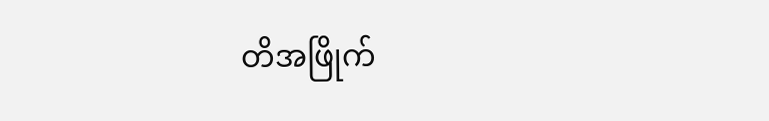တိအဖြိုက်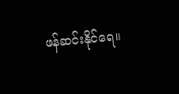ဖန်ဆင်းနိုင်ရေ။